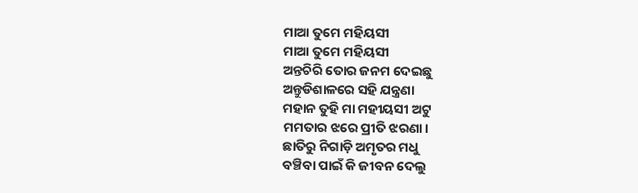ମାଆ ତୁମେ ମହିୟସୀ
ମାଆ ତୁମେ ମହିୟସୀ
ଅନ୍ତଚିରି ତୋର ଜନମ ଦେଇଛୁ
ଅନ୍ତୁଡିଶାଳରେ ସହି ଯନ୍ତ୍ରଣା
ମହାନ ତୁହି ମା ମହୀୟସୀ ଅଟୁ
ମମତାର ଝରେ ପ୍ରୀତି ଝରଣା।
ଛାତିରୁ ନିଗାଡ଼ି ଅମୃତର ମଧୁ
ବଞ୍ଚିବା ପାଇଁ କି ଜୀବନ ଦେଲୁ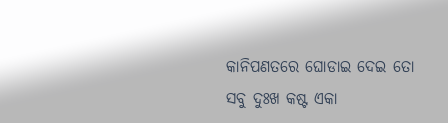କାନିପଣତରେ ଘୋଡାଇ ଦେଇ ତୋ
ସବୁ ଦୁଃଖ କଷ୍ଟ ଏକା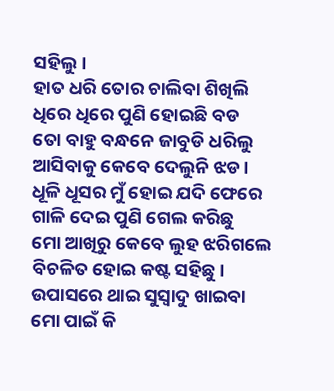ସହିଲୁ।
ହାତ ଧରି ତୋର ଚାଲିବା ଶିଖିଲି
ଧିରେ ଧିରେ ପୁଣି ହୋଇଛି ବଡ
ତୋ ବାହୁ ବନ୍ଧନେ ଜାବୁଡି ଧରିଲୁ
ଆସିବାକୁ କେବେ ଦେଲୁନି ଝଡ।
ଧୂଳି ଧୂସର ମୁଁ ହୋଇ ଯଦି ଫେରେ
ଗାଳି ଦେଇ ପୁଣି ଗେଲ କରିଛୁ
ମୋ ଆଖିରୁ କେବେ ଲୁହ ଝରିଗଲେ
ବିଚଳିତ ହୋଇ କଷ୍ଟ ସହିଛୁ।
ଉପାସରେ ଥାଇ ସୁସ୍ଵାଦୁ ଖାଇବା
ମୋ ପାଇଁ କି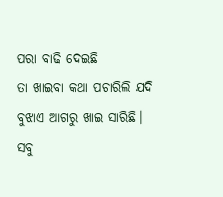ପରା ବାଢି ଦେଇଛି
ତା ଖାଇବା କଥା ପଚାରିଲି ଯଦି
ବୁଝାଏ ଆଗରୁ ଖାଇ ସାରିଛି।
ସବୁ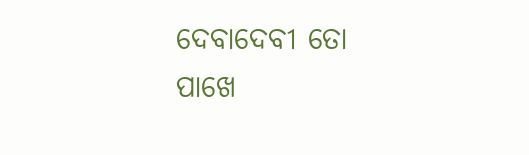ଦେବାଦେବୀ ତୋ ପାଖେ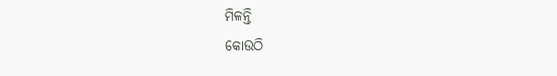ମିଳନ୍ତି
କୋଉଠି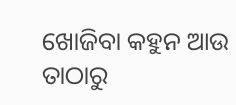ଖୋଜିବା କହୁନ ଆଉ
ତାଠାରୁ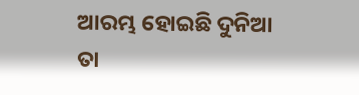ଆରମ୍ଭ ହୋଇଛି ଦୁନିଆ
ତା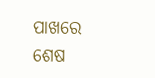ପାଖରେ ଶେଷ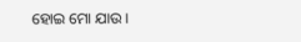ହୋଇ ମୋ ଯାଉ।